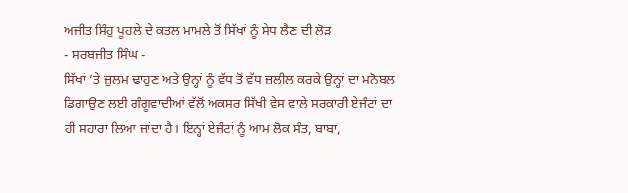ਅਜੀਤ ਸਿੰਹੁ ਪੂਹਲੇ ਦੇ ਕਤਲ ਮਾਮਲੇ ਤੋਂ ਸਿੱਖਾਂ ਨੂੰ ਸੇਧ ਲੈਣ ਦੀ ਲੋੜ
- ਸਰਬਜੀਤ ਸਿੰਘ -
ਸਿੱਖਾਂ ’ਤੇ ਜ਼ੁਲਮ ਢਾਹੁਣ ਅਤੇ ਉਨ੍ਹਾਂ ਨੂੰ ਵੱਧ ਤੋਂ ਵੱਧ ਜ਼ਲੀਲ ਕਰਕੇ ਉਨ੍ਹਾਂ ਦਾ ਮਨੋਬਲ ਡਿਗਾਉਣ ਲਈ ਗੰਗੂਵਾਦੀਆਂ ਵੱਲੋਂ ਅਕਸਰ ਸਿੱਖੀ ਵੇਸ ਵਾਲੇ ਸਰਕਾਰੀ ਏਜੰਟਾਂ ਦਾ ਹੀ ਸਹਾਰਾ ਲਿਆ ਜਾਂਦਾ ਹੈ। ਇਨ੍ਹਾਂ ਏਜੰਟਾਂ ਨੂੰ ਆਮ ਲੋਕ ਸੰਤ, ਬਾਬਾ,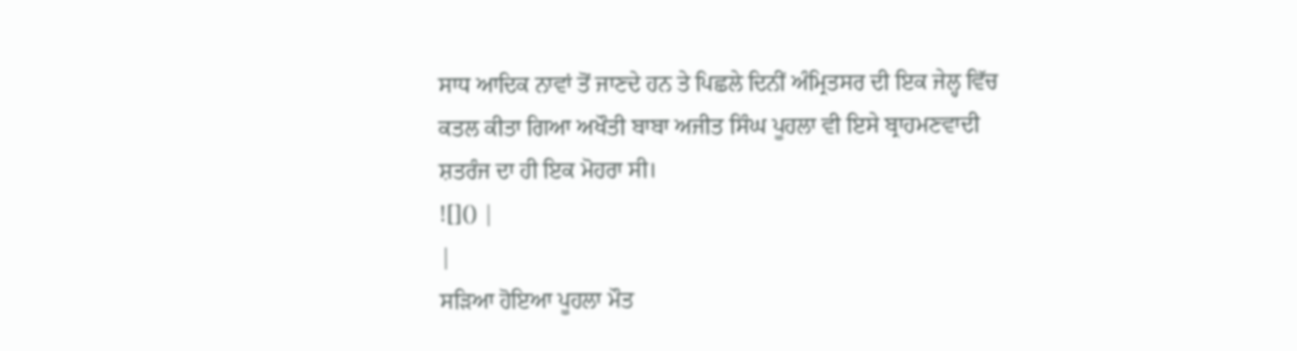ਸਾਧ ਆਦਿਕ ਨਾਵਾਂ ਤੋਂ ਜਾਣਦੇ ਹਨ ਤੇ ਪਿਛਲੇ ਦਿਨੀਂ ਅੰਮ੍ਰਿਤਸਰ ਦੀ ਇਕ ਜੇਲ੍ਹ ਵਿੱਚ ਕਤਲ ਕੀਤਾ ਗਿਆ ਅਖੌਤੀ ਬਾਬਾ ਅਜੀਤ ਸਿੰਘ ਪੂਹਲਾ ਵੀ ਇਸੇ ਬ੍ਰਾਹਮਣਵਾਦੀ ਸ਼ਤਰੰਜ ਦਾ ਹੀ ਇਕ ਮੋਹਰਾ ਸੀ।
![]() |
|
ਸੜਿਆ ਹੋਇਆ ਪੂਹਲਾ ਮੌਤ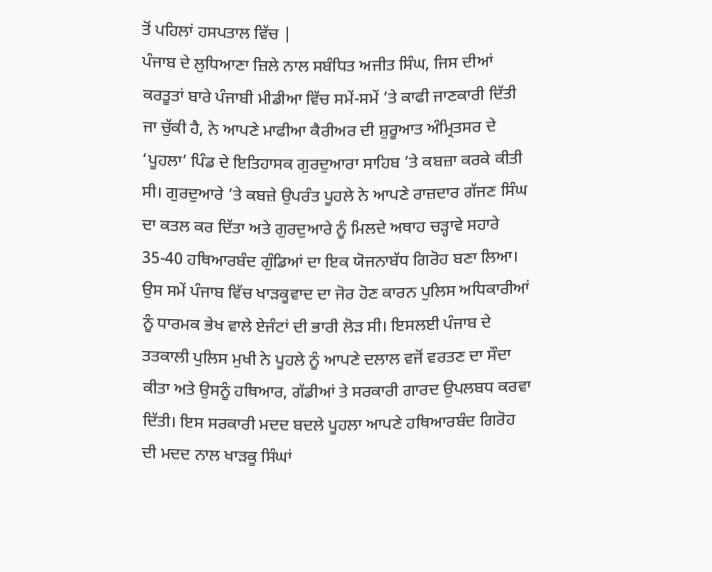ਤੋਂ ਪਹਿਲਾਂ ਹਸਪਤਾਲ ਵਿੱਚ |
ਪੰਜਾਬ ਦੇ ਲੁਧਿਆਣਾ ਜ਼ਿਲੇ ਨਾਲ ਸਬੰਧਿਤ ਅਜੀਤ ਸਿੰਘ, ਜਿਸ ਦੀਆਂ ਕਰਤੂਤਾਂ ਬਾਰੇ ਪੰਜਾਬੀ ਮੀਡੀਆ ਵਿੱਚ ਸਮੇਂ-ਸਮੇਂ ’ਤੇ ਕਾਫੀ ਜਾਣਕਾਰੀ ਦਿੱਤੀ ਜਾ ਚੁੱਕੀ ਹੈ, ਨੇ ਆਪਣੇ ਮਾਫੀਆ ਕੈਰੀਅਰ ਦੀ ਸ਼ੁਰੂਆਤ ਅੰਮ੍ਰਿਤਸਰ ਦੇ ‘ਪੂਹਲਾ’ ਪਿੰਡ ਦੇ ਇਤਿਹਾਸਕ ਗੁਰਦੁਆਰਾ ਸਾਹਿਬ ’ਤੇ ਕਬਜ਼ਾ ਕਰਕੇ ਕੀਤੀ ਸੀ। ਗੁਰਦੁਆਰੇ ’ਤੇ ਕਬਜ਼ੇ ਉਪਰੰਤ ਪੂਹਲੇ ਨੇ ਆਪਣੇ ਰਾਜ਼ਦਾਰ ਗੱਜਣ ਸਿੰਘ ਦਾ ਕਤਲ ਕਰ ਦਿੱਤਾ ਅਤੇ ਗੁਰਦੁਆਰੇ ਨੂੰ ਮਿਲਦੇ ਅਥਾਹ ਚੜ੍ਹਾਵੇ ਸਹਾਰੇ 35-40 ਹਥਿਆਰਬੰਦ ਗੁੰਡਿਆਂ ਦਾ ਇਕ ਯੋਜਨਾਬੱਧ ਗਿਰੋਹ ਬਣਾ ਲਿਆ।
ਉਸ ਸਮੇਂ ਪੰਜਾਬ ਵਿੱਚ ਖਾੜਕੂਵਾਦ ਦਾ ਜੋਰ ਹੋਣ ਕਾਰਨ ਪੁਲਿਸ ਅਧਿਕਾਰੀਆਂ ਨੂੰ ਧਾਰਮਕ ਭੇਖ ਵਾਲੇ ਏਜੰਟਾਂ ਦੀ ਭਾਰੀ ਲੋੜ ਸੀ। ਇਸਲਈ ਪੰਜਾਬ ਦੇ ਤਤਕਾਲੀ ਪੁਲਿਸ ਮੁਖੀ ਨੇ ਪੂਹਲੇ ਨੂੰ ਆਪਣੇ ਦਲਾਲ ਵਜੋਂ ਵਰਤਣ ਦਾ ਸੌਦਾ ਕੀਤਾ ਅਤੇ ਉਸਨੂੰ ਹਥਿਆਰ, ਗੱਡੀਆਂ ਤੇ ਸਰਕਾਰੀ ਗਾਰਦ ਉਪਲਬਧ ਕਰਵਾ ਦਿੱਤੀ। ਇਸ ਸਰਕਾਰੀ ਮਦਦ ਬਦਲੇ ਪੂਹਲਾ ਆਪਣੇ ਹਥਿਆਰਬੰਦ ਗਿਰੋਹ ਦੀ ਮਦਦ ਨਾਲ ਖਾੜਕੂ ਸਿੰਘਾਂ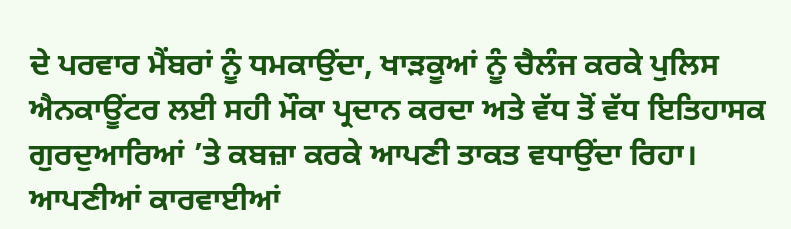ਦੇ ਪਰਵਾਰ ਮੈਂਬਰਾਂ ਨੂੰ ਧਮਕਾਉਂਦਾ, ਖਾੜਕੂਆਂ ਨੂੰ ਚੈਲੰਜ ਕਰਕੇ ਪੁਲਿਸ ਐਨਕਾਊਂਟਰ ਲਈ ਸਹੀ ਮੌਕਾ ਪ੍ਰਦਾਨ ਕਰਦਾ ਅਤੇ ਵੱਧ ਤੋਂ ਵੱਧ ਇਤਿਹਾਸਕ ਗੁਰਦੁਆਰਿਆਂ ’ਤੇ ਕਬਜ਼ਾ ਕਰਕੇ ਆਪਣੀ ਤਾਕਤ ਵਧਾਉਂਦਾ ਰਿਹਾ। ਆਪਣੀਆਂ ਕਾਰਵਾਈਆਂ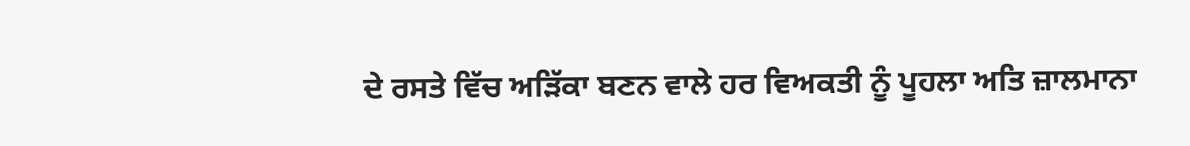ਦੇ ਰਸਤੇ ਵਿੱਚ ਅੜਿੱਕਾ ਬਣਨ ਵਾਲੇ ਹਰ ਵਿਅਕਤੀ ਨੂੰ ਪੂਹਲਾ ਅਤਿ ਜ਼ਾਲਮਾਨਾ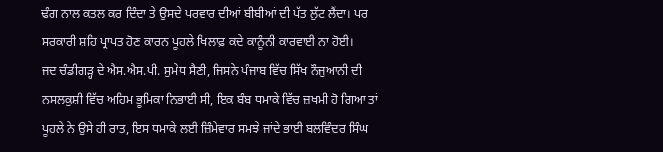ਢੰਗ ਨਾਲ ਕਤਲ ਕਰ ਦਿੰਦਾ ਤੇ ਉਸਦੇ ਪਰਵਾਰ ਦੀਆਂ ਬੀਬੀਆਂ ਦੀ ਪੱਤ ਲੁੱਟ ਲੈਂਦਾ। ਪਰ ਸਰਕਾਰੀ ਸ਼ਹਿ ਪ੍ਰਾਪਤ ਹੋਣ ਕਾਰਨ ਪੂਹਲੇ ਖਿਲਾਫ਼ ਕਦੇ ਕਾਨੂੰਨੀ ਕਾਰਵਾਈ ਨਾ ਹੋਈ।
ਜਦ ਚੰਡੀਗੜ੍ਹ ਦੇ ਐਸ.ਐਸ.ਪੀ. ਸੁਮੇਧ ਸੈਣੀ, ਜਿਸਨੇ ਪੰਜਾਬ ਵਿੱਚ ਸਿੱਖ ਨੌਜੁਆਨੀ ਦੀ ਨਸਲਕੁਸ਼ੀ ਵਿੱਚ ਅਹਿਮ ਭੂਮਿਕਾ ਨਿਭਾਈ ਸੀ, ਇਕ ਬੰਬ ਧਮਾਕੇ ਵਿੱਚ ਜ਼ਖਮੀ ਹੋ ਗਿਆ ਤਾਂ ਪੂਹਲੇ ਨੇ ਉਸੇ ਹੀ ਰਾਤ, ਇਸ ਧਮਾਕੇ ਲਈ ਜ਼ਿੰਮੇਵਾਰ ਸਮਝੇ ਜਾਂਦੇ ਭਾਈ ਬਲਵਿੰਦਰ ਸਿੰਘ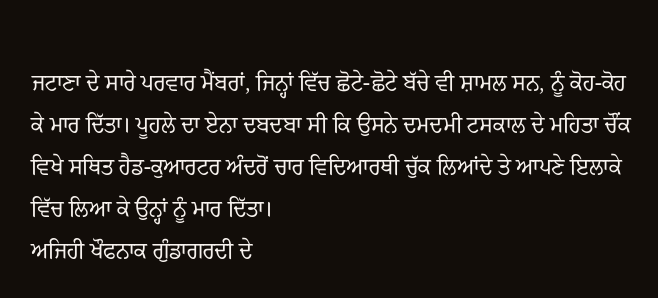ਜਟਾਣਾ ਦੇ ਸਾਰੇ ਪਰਵਾਰ ਮੈਂਬਰਾਂ, ਜਿਨ੍ਹਾਂ ਵਿੱਚ ਛੋਟੇ-ਛੋਟੇ ਬੱਚੇ ਵੀ ਸ਼ਾਮਲ ਸਨ, ਨੂੰ ਕੋਹ-ਕੋਹ ਕੇ ਮਾਰ ਦਿੱਤਾ। ਪੂਹਲੇ ਦਾ ਏਨਾ ਦਬਦਬਾ ਸੀ ਕਿ ਉਸਨੇ ਦਮਦਮੀ ਟਸਕਾਲ ਦੇ ਮਹਿਤਾ ਚੌਂਕ ਵਿਖੇ ਸਥਿਤ ਹੈਡ-ਕੁਆਰਟਰ ਅੰਦਰੋਂ ਚਾਰ ਵਿਦਿਆਰਥੀ ਚੁੱਕ ਲਿਆਂਦੇ ਤੇ ਆਪਣੇ ਇਲਾਕੇ ਵਿੱਚ ਲਿਆ ਕੇ ਉਨ੍ਹਾਂ ਨੂੰ ਮਾਰ ਦਿੱਤਾ।
ਅਜਿਹੀ ਖੌਫਨਾਕ ਗੁੰਡਾਗਰਦੀ ਦੇ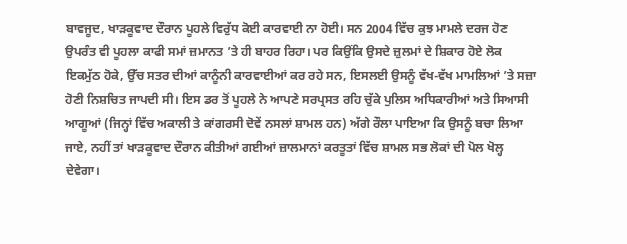ਬਾਵਜੂਦ, ਖਾੜਕੂਵਾਦ ਦੌਰਾਨ ਪੂਹਲੇ ਵਿਰੁੱਧ ਕੋਈ ਕਾਰਵਾਈ ਨਾ ਹੋਈ। ਸਨ 2004 ਵਿੱਚ ਕੁਝ ਮਾਮਲੇ ਦਰਜ ਹੋਣ ਉਪਰੰਤ ਵੀ ਪੂਹਲਾ ਕਾਫੀ ਸਮਾਂ ਜ਼ਮਾਨਤ ’ਤੇ ਹੀ ਬਾਹਰ ਰਿਹਾ। ਪਰ ਕਿਉਂਕਿ ਉਸਦੇ ਜ਼ੁਲਮਾਂ ਦੇ ਸ਼ਿਕਾਰ ਹੋਏ ਲੋਕ ਇਕਮੁੱਠ ਹੋਕੇ, ਉੱਚ ਸਤਰ ਦੀਆਂ ਕਾਨੂੰਨੀ ਕਾਰਵਾਈਆਂ ਕਰ ਰਹੇ ਸਨ, ਇਸਲਈ ਉਸਨੂੰ ਵੱਖ-ਵੱਖ ਮਾਮਲਿਆਂ ’ਤੇ ਸਜ਼ਾ ਹੋਣੀ ਨਿਸ਼ਚਿਤ ਜਾਪਦੀ ਸੀ। ਇਸ ਡਰ ਤੋਂ ਪੂਹਲੇ ਨੇ ਆਪਣੇ ਸਰਪ੍ਰਸਤ ਰਹਿ ਚੁੱਕੇ ਪੁਲਿਸ ਅਧਿਕਾਰੀਆਂ ਅਤੇ ਸਿਆਸੀ ਆਗੂਆਂ (ਜਿਨ੍ਹਾਂ ਵਿੱਚ ਅਕਾਲੀ ਤੇ ਕਾਂਗਰਸੀ ਦੋਵੇਂ ਨਸਲਾਂ ਸ਼ਾਮਲ ਹਨ) ਅੱਗੇ ਰੌਲਾ ਪਾਇਆ ਕਿ ਉਸਨੂੰ ਬਚਾ ਲਿਆ ਜਾਏ, ਨਹੀਂ ਤਾਂ ਖਾੜਕੂਵਾਦ ਦੌਰਾਨ ਕੀਤੀਆਂ ਗਈਆਂ ਜ਼ਾਲਮਾਨਾਂ ਕਰਤੂਤਾਂ ਵਿੱਚ ਸ਼ਾਮਲ ਸਭ ਲੋਕਾਂ ਦੀ ਪੋਲ ਖੋਲ੍ਹ ਦੇਵੇਗਾ।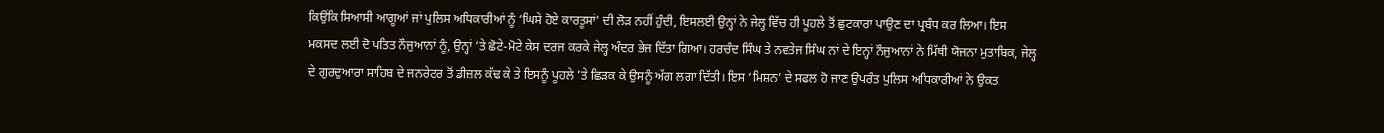ਕਿਉਂਕਿ ਸਿਆਸੀ ਆਗੂਆਂ ਜਾਂ ਪੁਲਿਸ ਅਧਿਕਾਰੀਆਂ ਨੂੰ ‘ਘਿਸੇ ਹੋਏ ਕਾਰਤੂਸਾਂ’ ਦੀ ਲੋੜ ਨਹੀਂ ਹੁੰਦੀ, ਇਸਲਈ ਉਨ੍ਹਾਂ ਨੇ ਜੇਲ੍ਹ ਵਿੱਚ ਹੀ ਪੂਹਲੇ ਤੋਂ ਛੁਟਕਾਰਾ ਪਾਉਣ ਦਾ ਪ੍ਰਬੰਧ ਕਰ ਲਿਆ। ਇਸ ਮਕਸਦ ਲਈ ਦੋ ਪਤਿਤ ਨੌਜੁਆਨਾਂ ਨੂੰ, ਉਨ੍ਹਾਂ ’ਤੇ ਛੋਟੇ-ਮੋਟੇ ਕੇਸ ਦਰਜ ਕਰਕੇ ਜੇਲ੍ਹ ਅੰਦਰ ਭੇਜ ਦਿੱਤਾ ਗਿਆ। ਹਰਚੰਦ ਸਿੰਘ ਤੇ ਨਵਤੇਜ ਸਿੰਘ ਨਾਂ ਦੇ ਇਨ੍ਹਾਂ ਨੌਜੁਆਨਾਂ ਨੇ ਮਿੱਥੀ ਯੋਜਨਾ ਮੁਤਾਬਿਕ, ਜੇਲ੍ਹ ਦੇ ਗੁਰਦੁਆਰਾ ਸਾਹਿਬ ਦੇ ਜਨਰੇਟਰ ਤੋਂ ਡੀਜ਼ਲ ਕੱਢ ਕੇ ਤੇ ਇਸਨੂੰ ਪੂਹਲੇ ’ਤੇ ਛਿੜਕ ਕੇ ਉਸਨੂੰ ਅੱਗ ਲਗਾ ਦਿੱਤੀ। ਇਸ ‘ਮਿਸ਼ਨ’ ਦੇ ਸਫਲ ਹੋ ਜਾਣ ਉਪਰੰਤ ਪੁਲਿਸ ਅਧਿਕਾਰੀਆਂ ਨੇ ਉਕਤ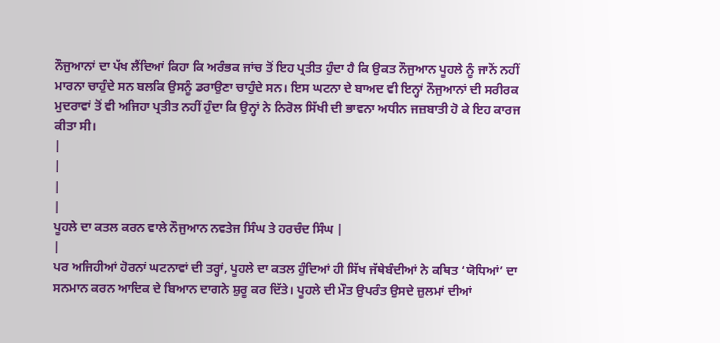ਨੌਜੁਆਨਾਂ ਦਾ ਪੱਖ ਲੈਂਦਿਆਂ ਕਿਹਾ ਕਿ ਅਰੰਭਕ ਜਾਂਚ ਤੋਂ ਇਹ ਪ੍ਰਤੀਤ ਹੁੰਦਾ ਹੈ ਕਿ ਉਕਤ ਨੌਜੁਆਨ ਪੂਹਲੇ ਨੂੰ ਜਾਨੋਂ ਨਹੀਂ ਮਾਰਨਾ ਚਾਹੁੰਦੇ ਸਨ ਬਲਕਿ ਉਸਨੂੰ ਡਰਾਉਣਾ ਚਾਹੁੰਦੇ ਸਨ। ਇਸ ਘਟਨਾ ਦੇ ਬਾਅਦ ਵੀ ਇਨ੍ਹਾਂ ਨੌਜੁਆਨਾਂ ਦੀ ਸਰੀਰਕ ਮੁਦਰਾਵਾਂ ਤੋਂ ਵੀ ਅਜਿਹਾ ਪ੍ਰਤੀਤ ਨਹੀਂ ਹੁੰਦਾ ਕਿ ਉਨ੍ਹਾਂ ਨੇ ਨਿਰੋਲ ਸਿੱਖੀ ਦੀ ਭਾਵਨਾ ਅਧੀਨ ਜਜ਼ਬਾਤੀ ਹੋ ਕੇ ਇਹ ਕਾਰਜ ਕੀਤਾ ਸੀ।
|
|
|
|
ਪੂਹਲੇ ਦਾ ਕਤਲ ਕਰਨ ਵਾਲੇ ਨੌਜੁਆਨ ਨਵਤੇਜ ਸਿੰਘ ਤੇ ਹਰਚੰਦ ਸਿੰਘ |
|
ਪਰ ਅਜਿਹੀਆਂ ਹੋਰਨਾਂ ਘਟਨਾਵਾਂ ਦੀ ਤਰ੍ਹਾਂ, ਪੂਹਲੇ ਦਾ ਕਤਲ ਹੁੰਦਿਆਂ ਹੀ ਸਿੱਖ ਜੱਥੇਬੰਦੀਆਂ ਨੇ ਕਥਿਤ ‘ਯੋਧਿਆਂ’ ਦਾ ਸਨਮਾਨ ਕਰਨ ਆਦਿਕ ਦੇ ਬਿਆਨ ਦਾਗਨੇ ਸ਼ੁਰੂ ਕਰ ਦਿੱਤੇ। ਪੂਹਲੇ ਦੀ ਮੌਤ ਉਪਰੰਤ ਉਸਦੇ ਜ਼ੁਲਮਾਂ ਦੀਆਂ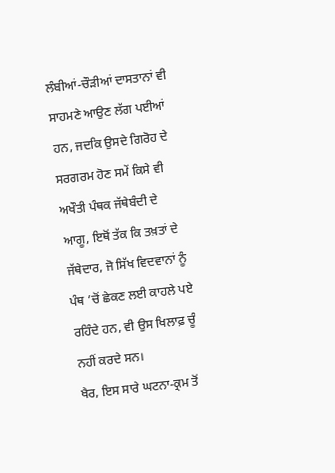ਲੰਬੀਆਂ-ਚੌੜੀਆਂ ਦਾਸਤਾਨਾਂ ਵੀ ਸਾਹਮਣੇ ਆਉਣ ਲੱਗ ਪਈਆਂ ਹਨ, ਜਦਕਿ ਉਸਦੇ ਗਿਰੋਹ ਦੇ ਸਰਗਰਮ ਹੋਣ ਸਮੇਂ ਕਿਸੇ ਵੀ ਅਖੌਤੀ ਪੰਥਕ ਜੱਥੇਬੰਦੀ ਦੇ ਆਗੂ, ਇਥੋਂ ਤੱਕ ਕਿ ਤਖ਼ਤਾਂ ਦੇ ਜੱਥੇਦਾਰ, ਜੋ ਸਿੱਖ ਵਿਦਵਾਨਾਂ ਨੂੰ ਪੰਥ ’ਚੋਂ ਛੇਕਣ ਲਈ ਕਾਹਲੇ ਪਏ ਰਹਿੰਦੇ ਹਨ, ਵੀ ਉਸ ਖਿਲਾਫ਼ ਚੂੰ ਨਹੀਂ ਕਰਦੇ ਸਨ।
ਖੈਰ, ਇਸ ਸਾਰੇ ਘਟਨਾ-ਕ੍ਰਮ ਤੋਂ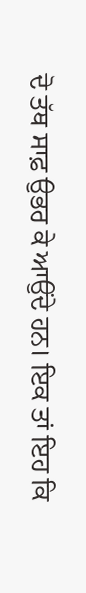ਦੋ ਤੱਥ ਸਾਫ਼ ਉਭਰ ਕੇ ਆਉਂਦੇ ਹਨ। ਇਕ ਤਾਂ ਇਹ ਕਿ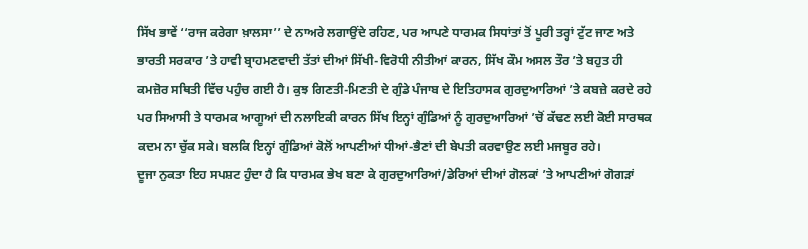ਸਿੱਖ ਭਾਵੇਂ ‘‘ਰਾਜ ਕਰੇਗਾ ਖ਼ਾਲਸਾ’’ ਦੇ ਨਾਅਰੇ ਲਗਾਉਂਦੇ ਰਹਿਣ, ਪਰ ਆਪਣੇ ਧਾਰਮਕ ਸਿਧਾਂਤਾਂ ਤੋਂ ਪੂਰੀ ਤਰ੍ਹਾਂ ਟੁੱਟ ਜਾਣ ਅਤੇ ਭਾਰਤੀ ਸਰਕਾਰ ’ਤੇ ਹਾਵੀ ਬ੍ਰਾਹਮਣਵਾਦੀ ਤੱਤਾਂ ਦੀਆਂ ਸਿੱਖੀ-ਵਿਰੋਧੀ ਨੀਤੀਆਂ ਕਾਰਨ, ਸਿੱਖ ਕੌਮ ਅਸਲ ਤੌਰ ’ਤੇ ਬਹੁਤ ਹੀ ਕਮਜ਼ੋਰ ਸਥਿਤੀ ਵਿੱਚ ਪਹੁੰਚ ਗਈ ਹੈ। ਕੁਝ ਗਿਣਤੀ-ਮਿਣਤੀ ਦੇ ਗੁੰਡੇ ਪੰਜਾਬ ਦੇ ਇਤਿਹਾਸਕ ਗੁਰਦੁਆਰਿਆਂ ’ਤੇ ਕਬਜ਼ੇ ਕਰਦੇ ਰਹੇ ਪਰ ਸਿਆਸੀ ਤੇ ਧਾਰਮਕ ਆਗੂਆਂ ਦੀ ਨਲਾਇਕੀ ਕਾਰਨ ਸਿੱਖ ਇਨ੍ਹਾਂ ਗੁੰਡਿਆਂ ਨੂੰ ਗੁਰਦੁਆਰਿਆਂ ’ਚੋਂ ਕੱਢਣ ਲਈ ਕੋਈ ਸਾਰਥਕ ਕਦਮ ਨਾ ਚੁੱਕ ਸਕੇ। ਬਲਕਿ ਇਨ੍ਹਾਂ ਗੁੰਡਿਆਂ ਕੋਲੋਂ ਆਪਣੀਆਂ ਧੀਆਂ-ਭੈਣਾਂ ਦੀ ਬੇਪਤੀ ਕਰਵਾਉਣ ਲਈ ਮਜਬੂਰ ਰਹੇ।
ਦੂਜਾ ਨੁਕਤਾ ਇਹ ਸਪਸ਼ਟ ਹੁੰਦਾ ਹੈ ਕਿ ਧਾਰਮਕ ਭੇਖ ਬਣਾ ਕੇ ਗੁਰਦੁਆਰਿਆਂ/ਡੇਰਿਆਂ ਦੀਆਂ ਗੋਲਕਾਂ ’ਤੇ ਆਪਣੀਆਂ ਗੋਗੜਾਂ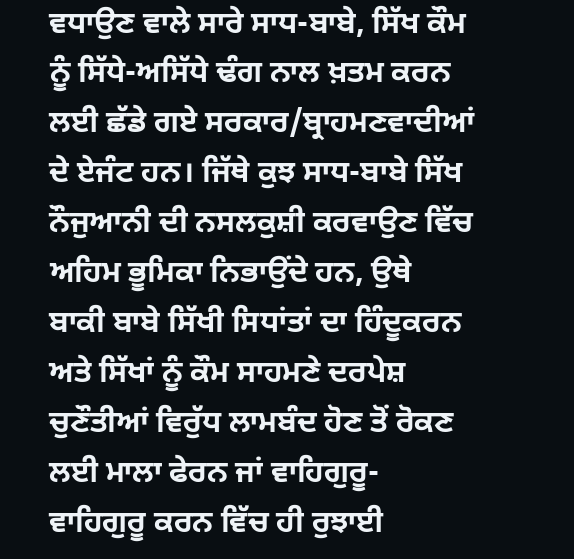ਵਧਾਉਣ ਵਾਲੇ ਸਾਰੇ ਸਾਧ-ਬਾਬੇ, ਸਿੱਖ ਕੌਮ ਨੂੰ ਸਿੱਧੇ-ਅਸਿੱਧੇ ਢੰਗ ਨਾਲ ਖ਼ਤਮ ਕਰਨ ਲਈ ਛੱਡੇ ਗਏ ਸਰਕਾਰ/ਬ੍ਰਾਹਮਣਵਾਦੀਆਂ ਦੇ ਏਜੰਟ ਹਨ। ਜਿੱਥੇ ਕੁਝ ਸਾਧ-ਬਾਬੇ ਸਿੱਖ ਨੌਜੁਆਨੀ ਦੀ ਨਸਲਕੁਸ਼ੀ ਕਰਵਾਉਣ ਵਿੱਚ ਅਹਿਮ ਭੂਮਿਕਾ ਨਿਭਾਉਂਦੇ ਹਨ, ਉਥੇ ਬਾਕੀ ਬਾਬੇ ਸਿੱਖੀ ਸਿਧਾਂਤਾਂ ਦਾ ਹਿੰਦੂਕਰਨ ਅਤੇ ਸਿੱਖਾਂ ਨੂੰ ਕੌਮ ਸਾਹਮਣੇ ਦਰਪੇਸ਼ ਚੁਣੌਤੀਆਂ ਵਿਰੁੱਧ ਲਾਮਬੰਦ ਹੋਣ ਤੋਂ ਰੋਕਣ ਲਈ ਮਾਲਾ ਫੇਰਨ ਜਾਂ ਵਾਹਿਗੁਰੂ-ਵਾਹਿਗੁਰੂ ਕਰਨ ਵਿੱਚ ਹੀ ਰੁਝਾਈ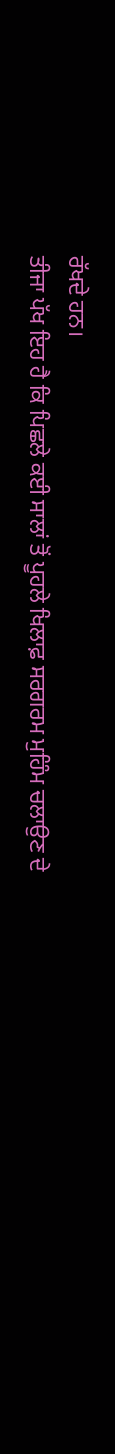ਰੱਖਦੇ ਹਨ।
ਤੀਜਾ ਪੱਖ ਇਹ ਹੈ ਕਿ ਪਿਛਲੇ ਕਈ ਸਾਲਾਂ ਤੋਂ ਪੂਹਲੇ ਖਿਲਾਫ਼ ਸਰਗਰਮ ਮੁਹਿੰਮ ਚਲਾਉਣ ਦੇ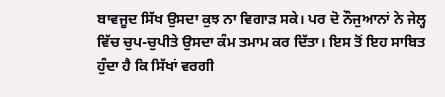ਬਾਵਜੂਦ ਸਿੱਖ ਉਸਦਾ ਕੁਝ ਨਾ ਵਿਗਾੜ ਸਕੇ। ਪਰ ਦੋ ਨੌਜੁਆਨਾਂ ਨੇ ਜੇਲ੍ਹ ਵਿੱਚ ਚੁਪ-ਚੁਪੀਤੇ ਉਸਦਾ ਕੰਮ ਤਮਾਮ ਕਰ ਦਿੱਤਾ। ਇਸ ਤੋਂ ਇਹ ਸਾਬਿਤ ਹੁੰਦਾ ਹੈ ਕਿ ਸਿੱਖਾਂ ਵਰਗੀ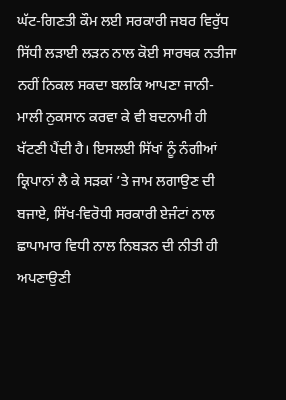ਘੱਟ-ਗਿਣਤੀ ਕੌਮ ਲਈ ਸਰਕਾਰੀ ਜਬਰ ਵਿਰੁੱਧ ਸਿੱਧੀ ਲੜਾਈ ਲੜਨ ਨਾਲ ਕੋਈ ਸਾਰਥਕ ਨਤੀਜਾ ਨਹੀਂ ਨਿਕਲ ਸਕਦਾ ਬਲਕਿ ਆਪਣਾ ਜਾਨੀ-ਮਾਲੀ ਨੁਕਸਾਨ ਕਰਵਾ ਕੇ ਵੀ ਬਦਨਾਮੀ ਹੀ ਖੱਟਣੀ ਪੈਂਦੀ ਹੈ। ਇਸਲਈ ਸਿੱਖਾਂ ਨੂੰ ਨੰਗੀਆਂ ਕ੍ਰਿਪਾਨਾਂ ਲੈ ਕੇ ਸੜਕਾਂ ’ਤੇ ਜਾਮ ਲਗਾਉਣ ਦੀ ਬਜਾਏ, ਸਿੱਖ-ਵਿਰੋਧੀ ਸਰਕਾਰੀ ਏਜੰਟਾਂ ਨਾਲ ਛਾਪਾਮਾਰ ਵਿਧੀ ਨਾਲ ਨਿਬੜਨ ਦੀ ਨੀਤੀ ਹੀ ਅਪਣਾਉਣੀ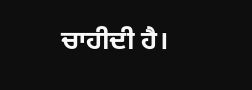ਚਾਹੀਦੀ ਹੈ।